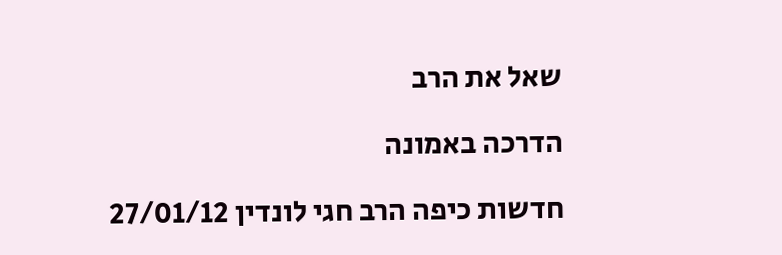שאל את הרב

הדרכה באמונה

חדשות כיפה הרב חגי לונדין 27/01/12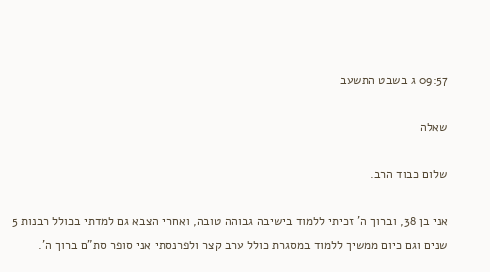09:57 ג בשבט התשעב

שאלה

שלום כבוד הרב.

אני בן 38, וברוך ה' זכיתי ללמוד בישיבה גבוהה טובה, ואחרי הצבא גם למדתי בכולל רבנות 5 שנים וגם כיום ממשיך ללמוד במסגרת כולל ערב קצר ולפרנסתי אני סופר סת"ם ברוך ה'.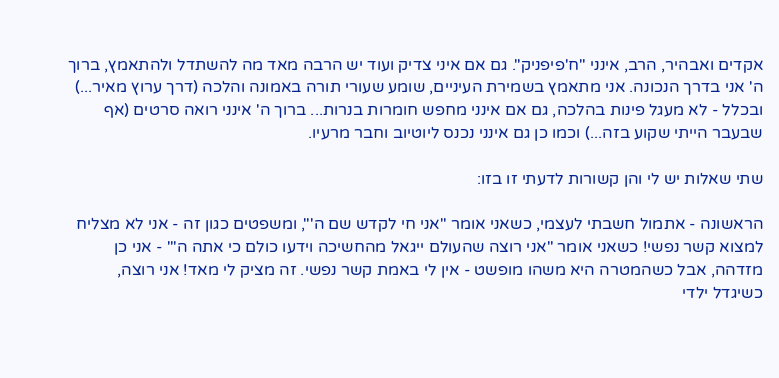אקדים ואבהיר, הרב, אינני "ח'פיפניק". גם אם איני צדיק ועוד יש הרבה מאד מה להשתדל ולהתאמץ, ברוך ה' אני בדרך הנכונה. אני מתאמץ בשמירת העיניים, שומע שעורי תורה באמונה והלכה (דרך ערוץ מאיר...) ובכלל - לא מעגל פינות בהלכה, גם אם אינני מחפש חומרות בנרות... ברוך ה' אינני רואה סרטים (אף שבעבר הייתי שקוע בזה...) וכמו כן גם אינני נכנס ליוטיוב וחבר מרעיו.

שתי שאלות יש לי והן קשורות לדעתי זו בזו:

הראשונה - אתמול חשבתי לעצמי, כשאני אומר "אני חי לקדש שם ה'", ומשפטים כגון זה - אני לא מצליח למצוא קשר נפשי! כשאני אומר "אני רוצה שהעולם ייגאל מהחשיכה וידעו כולם כי אתה ה'" - אני כן מזדהה, אבל כשהמטרה היא משהו מופשט - אין לי באמת קשר נפשי. זה מציק לי מאד! אני רוצה, כשיגדל ילדי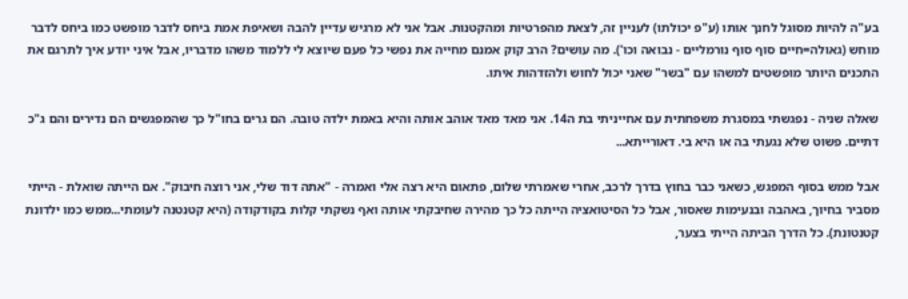בע"ה להיות מסוגל לחנך אותו (ע"פ יכולתו) לעניין זה, לצאת מהפרטיות ומהקטנות. אבל אני לא מרגיש עדיין להבה ושאיפת אמת ביחס לדבר מופשט כמו ביחס לדבר מוחש (גאולה=חיים סוף סוף נורמליים - נבואה וכו'). מה עושים? הרב קוק אמנם מחייה את נפשי כל פעם שיוצא לי ללמוד משהו מדבריו, אבל איני יודע איך לתרגם את התכנים היותר מופשטים למשהו עם "בשר" שאני יכול לחוש ולהזדהות איתו.

שאלה שניה - נפגשתי במסגרת משפחתית עם אחייניתי בת ה14. אני מאד מאד אוהב אותה והיא באמת ילדה טובה. הם גרים בחו"ל כך שהמפגשים הם נדירים והם ג"כ דתיים. פשוט שלא נגעתי בה או היא בי. דאורייתא...

אבל ממש בסוף המפגש, כשאני כבר בחוץ בדרך לרכב, אחרי שאמרתי שלום, פתאום היא רצה אלי ואמרה - "אתה דוד שלי, אני רוצה חיבוק". אם הייתה שואלת - הייתי מסביר בחיוך, באהבה ובנעימות שאסור, אבל כל הסיטואציה הייתה כל כך מהירה שחיבקתי אותה ואף נשקתי קלות בקודקודה (היא קטנטנה לעומתי...ממש כמו ילדונת קטנטונת). כל הדרך הביתה הייתי בצער,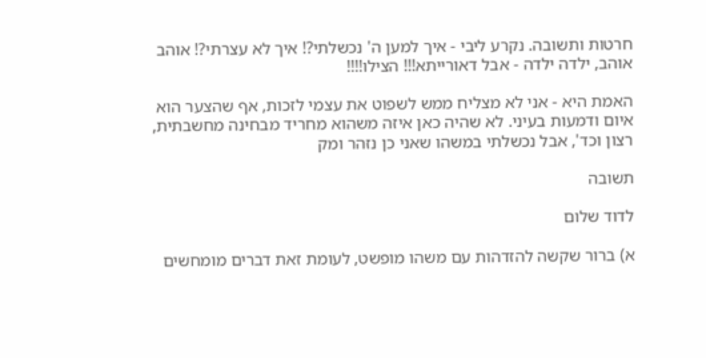חרטות ותשובה. נקרע ליבי - איך למען ה' נכשלתי?! איך לא עצרתי?! אוהב אוהב, ילדה ילדה - אבל דאורייתא!!! הצילו!!!!

האמת היא - אני לא מצליח ממש לשפוט את עצמי לזכות, אף שהצער הוא איום ודמעות בעיני. לא שהיה כאן איזה משהוא מחריד מבחינה מחשבתית, רצון וכד', אבל נכשלתי במשהו שאני כן נזהר ומק

תשובה

לדוד שלום

א) ברור שקשה להזדהות עם משהו מופשט, לעומת זאת דברים מומחשים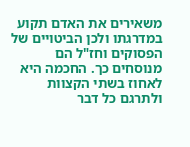משאירים את האדם תקוע במדרגתו ולכן הביטויים של הפסוקים וחז"ל הם מנוסחים כך. החכמה היא לאחוז בשתי הקצוות ולתרגם כל דבר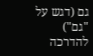גם (דגש על "גם") להדרכה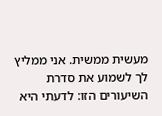מעשית ממשית. אני ממליץ לך לשמוע את סדרת השיעורים הזו: לדעתי היא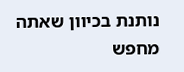נותנת בכיוון שאתה מחפש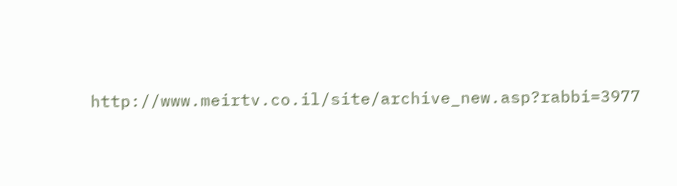http://www.meirtv.co.il/site/archive_new.asp?rabbi=3977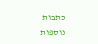כתבות נוספות